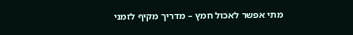מתי אפשר לאכול חמץ – מדריך מקיף לזמני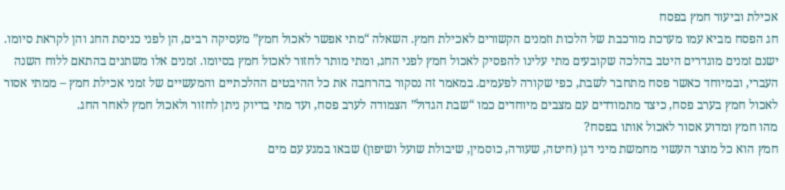אכילת וביעור חמץ בפסח
חג הפסח מביא עמו מערכת מורכבת של הלכות וזמנים הקשורים לאכילת חמץ. השאלה “מתי אפשר לאכול חמץ” מעסיקה רבים, הן לפני כניסת החג והן לקראת סיומו. ישנם זמנים מוגדרים היטב בהלכה שקובעים מתי עלינו להפסיק לאכול חמץ לפני החג, ומתי מותר לחזור לאכול חמץ בסיומו. זמנים אלו משתנים בהתאם ללוח השנה העברי, ובמיוחד כאשר פסח מתחבר לשבת, כפי שקורה לפעמים. במאמר זה נסקור בהרחבה את כל ההיבטים ההלכתיים והמעשיים של זמני אכילת חמץ – ממתי אסור לאכול חמץ בערב פסח, כיצד מתמודדים עם מצבים מיוחדים כמו “שבת הגדול” הצמודה לערב פסח, ועד מתי בדיוק ניתן לחזור ולאכול חמץ לאחר החג.
מהו חמץ ומדוע אסור לאכול אותו בפסח?
חמץ הוא כל מוצר העשוי מחמשת מיני דגן (חיטה, שעורה, כוסמין, שיבולת שועל ושיפון) שבאו במגע עם מים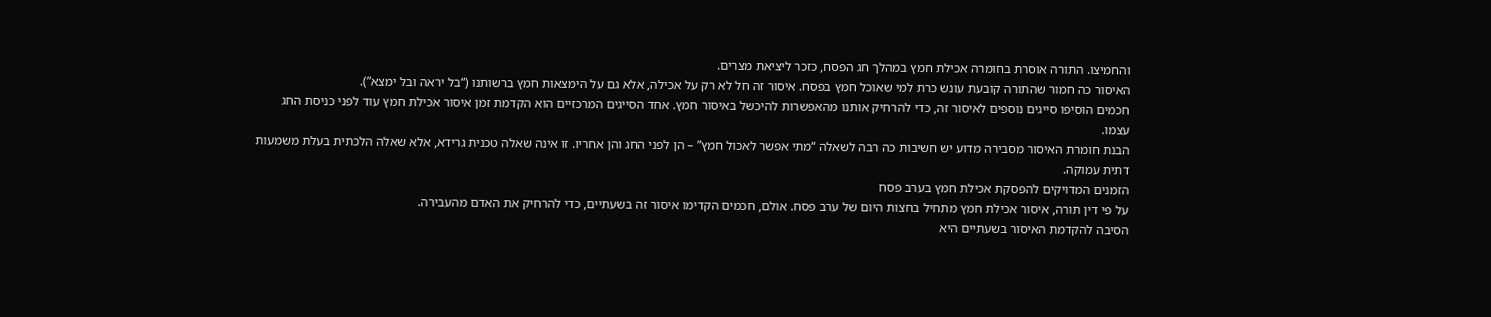והחמיצו. התורה אוסרת בחומרה אכילת חמץ במהלך חג הפסח, כזכר ליציאת מצרים.
האיסור כה חמור שהתורה קובעת עונש כרת למי שאוכל חמץ בפסח. איסור זה חל לא רק על אכילה, אלא גם על הימצאות חמץ ברשותנו (“בל יראה ובל ימצא”).
חכמים הוסיפו סייגים נוספים לאיסור זה, כדי להרחיק אותנו מהאפשרות להיכשל באיסור חמץ. אחד הסייגים המרכזיים הוא הקדמת זמן איסור אכילת חמץ עוד לפני כניסת החג עצמו.
הבנת חומרת האיסור מסבירה מדוע יש חשיבות כה רבה לשאלה “מתי אפשר לאכול חמץ” – הן לפני החג והן אחריו. זו אינה שאלה טכנית גרידא, אלא שאלה הלכתית בעלת משמעות דתית עמוקה.
הזמנים המדויקים להפסקת אכילת חמץ בערב פסח
על פי דין תורה, איסור אכילת חמץ מתחיל בחצות היום של ערב פסח. אולם, חכמים הקדימו איסור זה בשעתיים, כדי להרחיק את האדם מהעבירה.
הסיבה להקדמת האיסור בשעתיים היא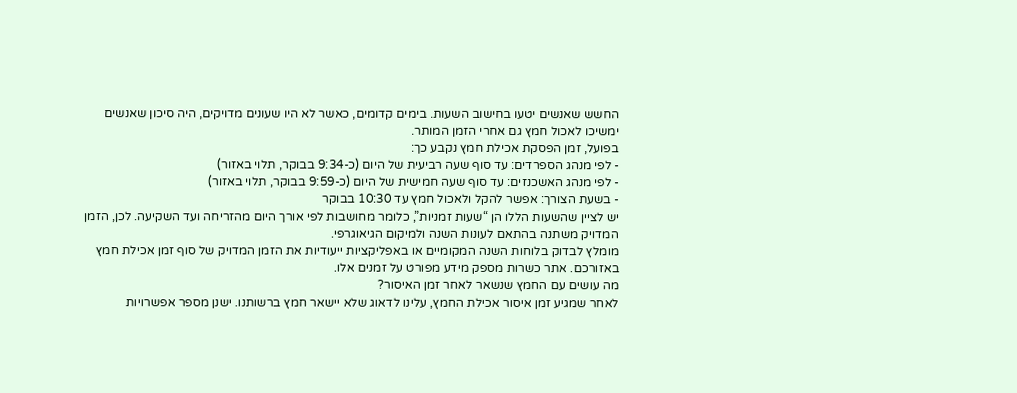החשש שאנשים יטעו בחישוב השעות. בימים קדומים, כאשר לא היו שעונים מדויקים, היה סיכון שאנשים ימשיכו לאכול חמץ גם אחרי הזמן המותר.
בפועל, זמן הפסקת אכילת חמץ נקבע כך:
- לפי מנהג הספרדים: עד סוף שעה רביעית של היום (כ-9:34 בבוקר, תלוי באזור)
- לפי מנהג האשכנזים: עד סוף שעה חמישית של היום (כ-9:59 בבוקר, תלוי באזור)
- בשעת הצורך: אפשר להקל ולאכול חמץ עד 10:30 בבוקר
יש לציין שהשעות הללו הן “שעות זמניות”, כלומר מחושבות לפי אורך היום מהזריחה ועד השקיעה. לכן, הזמן המדויק משתנה בהתאם לעונות השנה ולמיקום הגיאוגרפי.
מומלץ לבדוק בלוחות השנה המקומיים או באפליקציות ייעודיות את הזמן המדויק של סוף זמן אכילת חמץ באזורכם. אתר כשרות מספק מידע מפורט על זמנים אלו.
מה עושים עם החמץ שנשאר לאחר זמן האיסור?
לאחר שמגיע זמן איסור אכילת החמץ, עלינו לדאוג שלא יישאר חמץ ברשותנו. ישנן מספר אפשרויות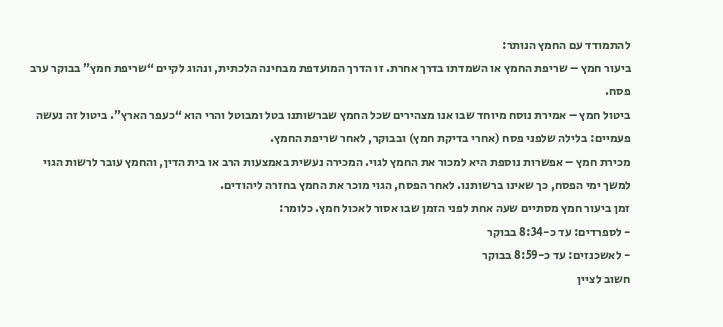להתמודד עם החמץ הנותר:
ביעור חמץ – שריפת החמץ או השמדתו בדרך אחרת. זו הדרך המועדפת מבחינה הלכתית, ונהוג לקיים “שריפת חמץ” בבוקר ערב פסח.
ביטול חמץ – אמירת נוסח מיוחד שבו אנו מצהירים שכל החמץ שברשותנו בטל ומבוטל והרי הוא “כעפר הארץ”. ביטול זה נעשה פעמיים: בלילה שלפני פסח (אחרי בדיקת חמץ) ובבוקר, לאחר שריפת החמץ.
מכירת חמץ – אפשרות נוספת היא למכור את החמץ לגוי. המכירה נעשית באמצעות הרב או בית הדין, והחמץ עובר לרשות הגוי למשך ימי הפסח, כך שאינו ברשותנו. לאחר הפסח, הגוי מוכר את החמץ בחזרה ליהודים.
זמן ביעור חמץ מסתיים שעה אחת לפני הזמן שבו אסור לאכול חמץ. כלומר:
- לספרדים: עד כ-8:34 בבוקר
- לאשכנזים: עד כ-8:59 בבוקר
חשוב לציין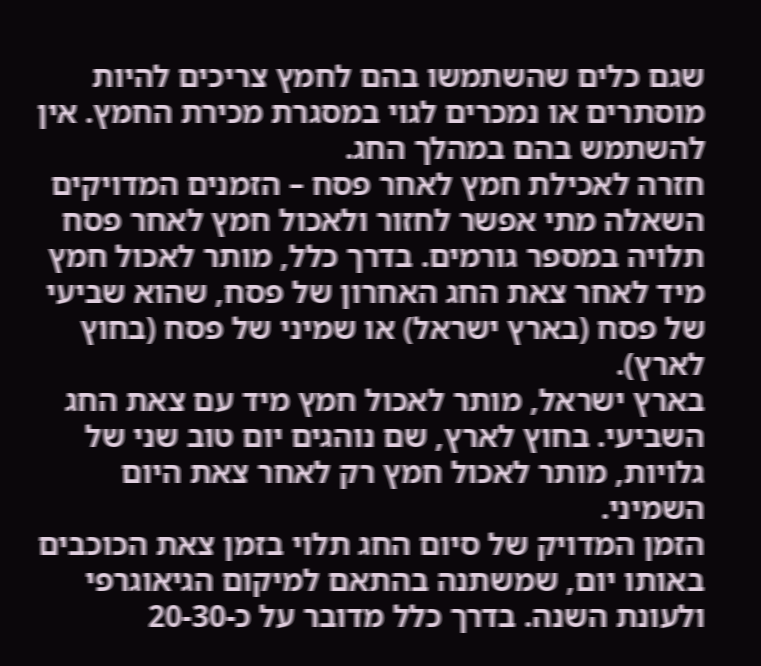שגם כלים שהשתמשו בהם לחמץ צריכים להיות מוסתרים או נמכרים לגוי במסגרת מכירת החמץ. אין להשתמש בהם במהלך החג.
חזרה לאכילת חמץ לאחר פסח – הזמנים המדויקים
השאלה מתי אפשר לחזור ולאכול חמץ לאחר פסח תלויה במספר גורמים. בדרך כלל, מותר לאכול חמץ מיד לאחר צאת החג האחרון של פסח, שהוא שביעי של פסח (בארץ ישראל) או שמיני של פסח (בחוץ לארץ).
בארץ ישראל, מותר לאכול חמץ מיד עם צאת החג השביעי. בחוץ לארץ, שם נוהגים יום טוב שני של גלויות, מותר לאכול חמץ רק לאחר צאת היום השמיני.
הזמן המדויק של סיום החג תלוי בזמן צאת הכוכבים באותו יום, שמשתנה בהתאם למיקום הגיאוגרפי ולעונת השנה. בדרך כלל מדובר על כ-20-30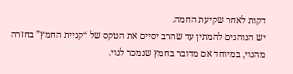דקות לאחר שקיעת החמה.
יש הנוהגים להמתין עד שהרב יסיים את הטקס של “קניית החמץ” בחזרה מהגוי, במיוחד אם מדובר בחמץ שנמכר לגוי.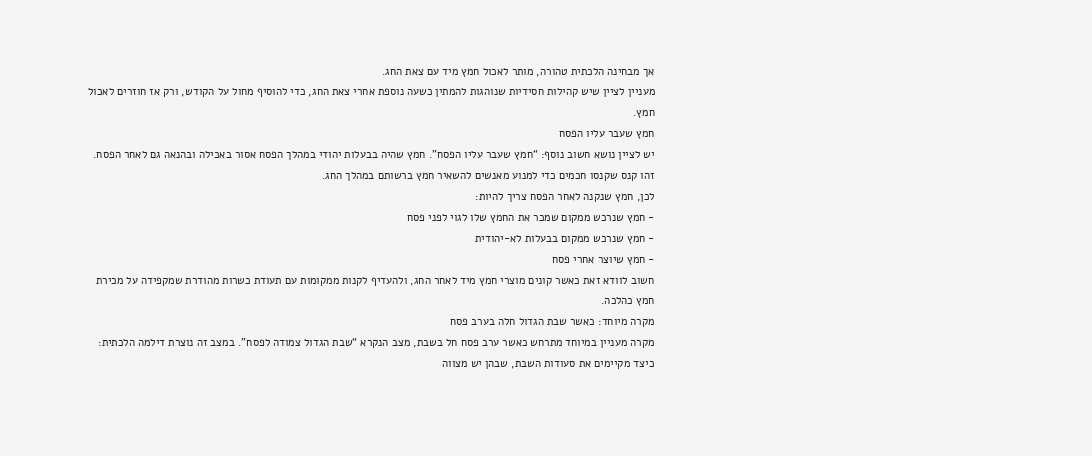אך מבחינה הלכתית טהורה, מותר לאכול חמץ מיד עם צאת החג.
מעניין לציין שיש קהילות חסידיות שנוהגות להמתין כשעה נוספת אחרי צאת החג, כדי להוסיף מחול על הקודש, ורק אז חוזרים לאכול חמץ.
חמץ שעבר עליו הפסח
יש לציין נושא חשוב נוסף: “חמץ שעבר עליו הפסח”. חמץ שהיה בבעלות יהודי במהלך הפסח אסור באכילה ובהנאה גם לאחר הפסח. זהו קנס שקנסו חכמים כדי למנוע מאנשים להשאיר חמץ ברשותם במהלך החג.
לכן, חמץ שנקנה לאחר הפסח צריך להיות:
- חמץ שנרכש ממקום שמכר את החמץ שלו לגוי לפני פסח
- חמץ שנרכש ממקום בבעלות לא-יהודית
- חמץ שיוצר אחרי פסח
חשוב לוודא זאת כאשר קונים מוצרי חמץ מיד לאחר החג, ולהעדיף לקנות ממקומות עם תעודת כשרות מהודרת שמקפידה על מכירת חמץ כהלכה.
מקרה מיוחד: כאשר שבת הגדול חלה בערב פסח
מקרה מעניין במיוחד מתרחש כאשר ערב פסח חל בשבת, מצב הנקרא “שבת הגדול צמודה לפסח”. במצב זה נוצרת דילמה הלכתית: כיצד מקיימים את סעודות השבת, שבהן יש מצווה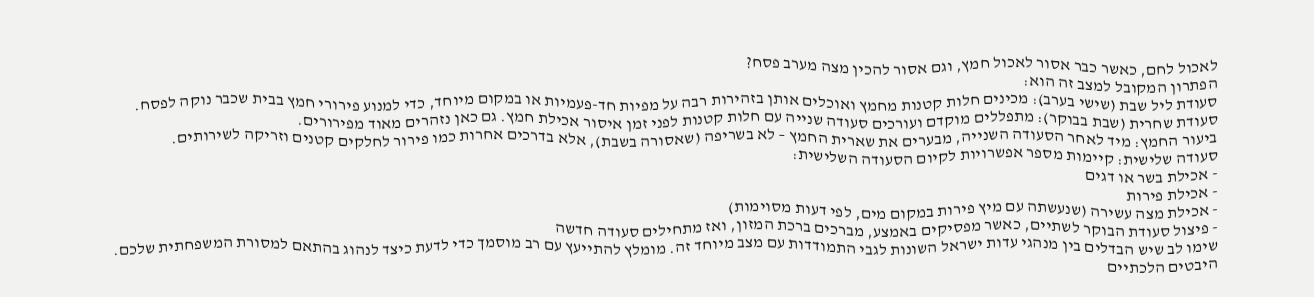לאכול לחם, כאשר כבר אסור לאכול חמץ, וגם אסור להכין מצה מערב פסח?
הפתרון המקובל למצב זה הוא:
סעודת ליל שבת (שישי בערב): מכינים חלות קטנות מחמץ ואוכלים אותן בזהירות רבה על מפיות חד-פעמיות או במקום מיוחד, כדי למנוע פירורי חמץ בבית שכבר נוקה לפסח.
סעודת שחרית (שבת בבוקר): מתפללים מוקדם ועורכים סעודה שנייה עם חלות קטנות לפני זמן איסור אכילת חמץ. גם כאן נזהרים מאוד מפירורים.
ביעור החמץ: מיד לאחר הסעודה השנייה, מבערים את שארית החמץ – לא בשריפה (שאסורה בשבת), אלא בדרכים אחרות כמו פירור לחלקים קטנים וזריקה לשירותים.
סעודה שלישית: קיימות מספר אפשרויות לקיום הסעודה השלישית:
- אכילת בשר או דגים
- אכילת פירות
- אכילת מצה עשירה (שנעשתה עם מיץ פירות במקום מים, לפי דעות מסוימות)
- פיצול סעודת הבוקר לשתיים, כאשר מפסיקים באמצע, מברכים ברכת המזון, ואז מתחילים סעודה חדשה
שימו לב שיש הבדלים בין מנהגי עדות ישראל השונות לגבי התמודדות עם מצב מיוחד זה. מומלץ להתייעץ עם רב מוסמך כדי לדעת כיצד לנהוג בהתאם למסורת המשפחתית שלכם.
היבטים הלכתיים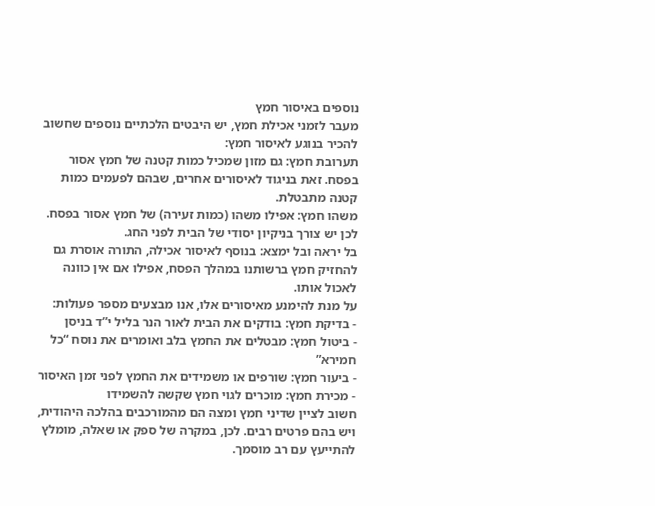נוספים באיסור חמץ
מעבר לזמני אכילת חמץ, יש היבטים הלכתיים נוספים שחשוב להכיר בנוגע לאיסור חמץ:
תערובת חמץ: גם מזון שמכיל כמות קטנה של חמץ אסור בפסח. זאת בניגוד לאיסורים אחרים, שבהם לפעמים כמות קטנה מתבטלת.
משהו חמץ: אפילו משהו (כמות זעירה) של חמץ אסור בפסח. לכן יש צורך בניקיון יסודי של הבית לפני החג.
בל יראה ובל ימצא: בנוסף לאיסור אכילה, התורה אוסרת גם להחזיק חמץ ברשותנו במהלך הפסח, אפילו אם אין כוונה לאכול אותו.
על מנת להימנע מאיסורים אלו, אנו מבצעים מספר פעולות:
- בדיקת חמץ: בודקים את הבית לאור הנר בליל י”ד בניסן
- ביטול חמץ: מבטלים את החמץ בלב ואומרים את נוסח “כל חמירא”
- ביעור חמץ: שורפים או משמידים את החמץ לפני זמן האיסור
- מכירת חמץ: מוכרים לגוי חמץ שקשה להשמידו
חשוב לציין שדיני חמץ ומצה הם מהמורכבים בהלכה היהודית, ויש בהם פרטים רבים. לכן, במקרה של ספק או שאלה, מומלץ להתייעץ עם רב מוסמך.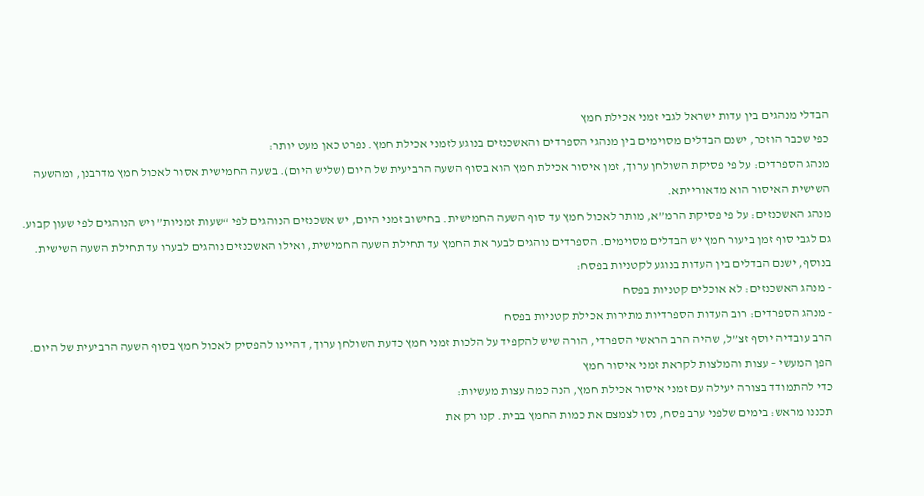הבדלי מנהגים בין עדות ישראל לגבי זמני אכילת חמץ
כפי שכבר הוזכר, ישנם הבדלים מסוימים בין מנהגי הספרדים והאשכנזים בנוגע לזמני אכילת חמץ. נפרט כאן מעט יותר:
מנהג הספרדים: על פי פסיקת השולחן ערוך, זמן איסור אכילת חמץ הוא בסוף השעה הרביעית של היום (שליש היום). בשעה החמישית אסור לאכול חמץ מדרבנן, ומהשעה השישית האיסור הוא מדאורייתא.
מנהג האשכנזים: על פי פסיקת הרמ”א, מותר לאכול חמץ עד סוף השעה החמישית. בחישוב זמני היום, יש אשכנזים הנוהגים לפי “שעות זמניות” ויש הנוהגים לפי שעון קבוע.
גם לגבי סוף זמן ביעור חמץ יש הבדלים מסוימים. הספרדים נוהגים לבער את החמץ עד תחילת השעה החמישית, ואילו האשכנזים נוהגים לבערו עד תחילת השעה השישית.
בנוסף, ישנם הבדלים בין העדות בנוגע לקטניות בפסח:
- מנהג האשכנזים: לא אוכלים קטניות בפסח
- מנהג הספרדים: רוב העדות הספרדיות מתירות אכילת קטניות בפסח
הרב עובדיה יוסף זצ”ל, שהיה הרב הראשי הספרדי, הורה שיש להקפיד על הלכות זמני חמץ כדעת השולחן ערוך, דהיינו להפסיק לאכול חמץ בסוף השעה הרביעית של היום.
הפן המעשי – עצות והמלצות לקראת זמני איסור חמץ
כדי להתמודד בצורה יעילה עם זמני איסור אכילת חמץ, הנה כמה עצות מעשיות:
תכננו מראש: בימים שלפני ערב פסח, נסו לצמצם את כמות החמץ בבית. קנו רק את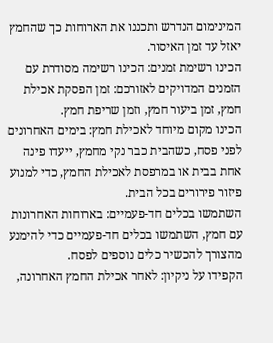המינימום הנדרש ותכננו את הארוחות כך שהחמץ יאזל עד זמן האיסור.
הכינו רשימת זמנים: הכינו רשימה מסודרת עם הזמנים המדויקים לאזורכם: זמן הפסקת אכילת חמץ, זמן ביעור חמץ, וזמן שריפת חמץ.
הכינו מקום מיוחד לאכילת חמץ: בימים האחרונים לפני פסח, כשהבית כבר נקי מחמץ, ייעדו פינה אחת בבית או במרפסת לאכילת החמץ, כדי למנוע פיזור פירורים בכל הבית.
השתמשו בכלים חד-פעמיים: בארוחות האחרונות עם חמץ, השתמשו בכלים חד-פעמיים כדי להימנע מהצורך להכשיר כלים נוספים לפסח.
הקפידו על ניקיון: לאחר אכילת החמץ האחרונה,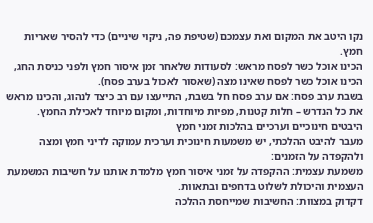נקו היטב את המקום ואת עצמכם (שטיפת פה, ניקוי שיניים) כדי להסיר שאריות חמץ.
הכינו אוכל כשר לפסח מראש: לסעודות שלאחר זמן איסור חמץ ולפני כניסת החג, הכינו אוכל כשר לפסח שאינו מצה (שאסור לאכול בערב פסח).
בשבת ערב פסח: אם ערב פסח חל בשבת, התייעצו עם רב כיצד לנהוג, והכינו מראש את כל הנדרש – חלות קטנות, מפיות מיוחדות, ומקום מיוחד לאכילת החמץ.
היבטים חינוכיים וערכיים בהלכות זמני חמץ
מעבר להיבט ההלכתי, יש משמעות חינוכית וערכית עמוקה לדיני חמץ ומצה ולהקפדה על הזמנים:
משמעת עצמית: ההקפדה על זמני איסור חמץ מלמדת אותנו על חשיבות המשמעת העצמית והיכולת לשלוט בדחפים ובתאוות.
דקדוק במצוות: החשיבות שמייחסת ההלכה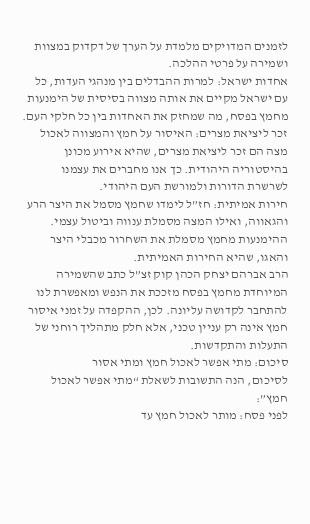לזמנים המדויקים מלמדת על הערך של דקדוק במצוות ושמירה על פרטי ההלכה.
אחדות ישראל: למרות ההבדלים בין מנהגי העדות, כל עם ישראל מקיים את אותה מצווה בסיסית של הימנעות מחמץ בפסח, מה שמחזק את האחדות בין כל חלקי העם.
זכר ליציאת מצרים: האיסור על חמץ והמצווה לאכול מצה הם זכר ליציאת מצרים, שהיא אירוע מכונן בהיסטוריה היהודית. כך אנו מחברים את עצמנו לשרשרת הדורות ולמורשת העם היהודי.
חירות אמיתית: חז”ל לימדו שחמץ מסמל את היצר הרע והגאווה, ואילו המצה מסמלת ענווה וביטול עצמי. ההימנעות מחמץ מסמלת את השחרור מכבלי היצר והאגו, שהיא החירות האמיתית.
הרב אברהם יצחק הכהן קוק זצ”ל כתב שהשמירה המיוחדת מחמץ בפסח מזככת את הנפש ומאפשרת לנו להתחבר לקדושה עליונה. לכן, ההקפדה על זמני איסור חמץ אינה רק עניין טכני, אלא חלק מתהליך רוחני של התעלות והתקדשות.
סיכום: מתי אפשר לאכול חמץ ומתי אסור
לסיכום, הנה התשובות לשאלת “מתי אפשר לאכול חמץ”:
לפני פסח: מותר לאכול חמץ עד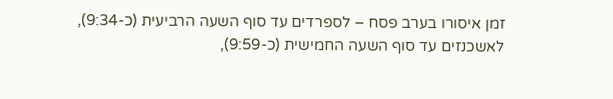זמן איסורו בערב פסח – לספרדים עד סוף השעה הרביעית (כ-9:34), לאשכנזים עד סוף השעה החמישית (כ-9:59),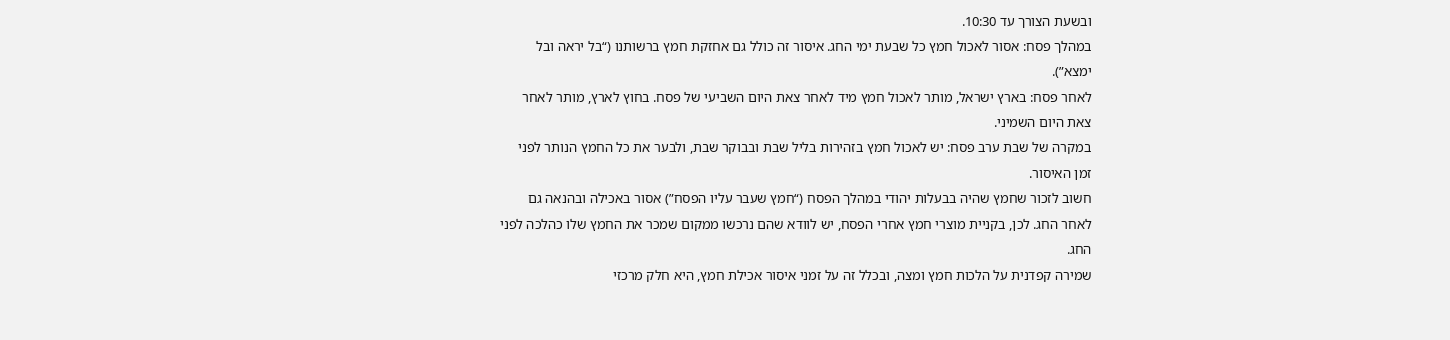ובשעת הצורך עד 10:30.
במהלך פסח: אסור לאכול חמץ כל שבעת ימי החג. איסור זה כולל גם אחזקת חמץ ברשותנו (“בל יראה ובל ימצא”).
לאחר פסח: בארץ ישראל, מותר לאכול חמץ מיד לאחר צאת היום השביעי של פסח. בחוץ לארץ, מותר לאחר צאת היום השמיני.
במקרה של שבת ערב פסח: יש לאכול חמץ בזהירות בליל שבת ובבוקר שבת, ולבער את כל החמץ הנותר לפני זמן האיסור.
חשוב לזכור שחמץ שהיה בבעלות יהודי במהלך הפסח (“חמץ שעבר עליו הפסח”) אסור באכילה ובהנאה גם לאחר החג. לכן, בקניית מוצרי חמץ אחרי הפסח, יש לוודא שהם נרכשו ממקום שמכר את החמץ שלו כהלכה לפני החג.
שמירה קפדנית על הלכות חמץ ומצה, ובכלל זה על זמני איסור אכילת חמץ, היא חלק מרכזי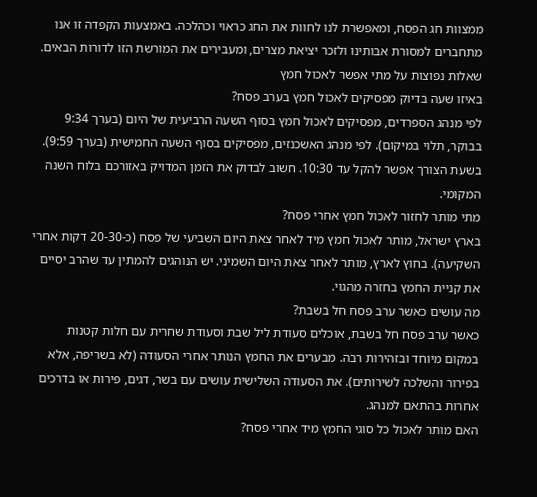ממצוות חג הפסח, ומאפשרת לנו לחוות את החג כראוי וכהלכה. באמצעות הקפדה זו אנו מתחברים למסורת אבותינו ולזכר יציאת מצרים, ומעבירים את המורשת הזו לדורות הבאים.
שאלות נפוצות על מתי אפשר לאכול חמץ
באיזו שעה בדיוק מפסיקים לאכול חמץ בערב פסח?
לפי מנהג הספרדים, מפסיקים לאכול חמץ בסוף השעה הרביעית של היום (בערך 9:34 בבוקר, תלוי במיקום). לפי מנהג האשכנזים, מפסיקים בסוף השעה החמישית (בערך 9:59). בשעת הצורך אפשר להקל עד 10:30. חשוב לבדוק את הזמן המדויק באזורכם בלוח השנה המקומי.
מתי מותר לחזור לאכול חמץ אחרי פסח?
בארץ ישראל, מותר לאכול חמץ מיד לאחר צאת היום השביעי של פסח (כ-20-30 דקות אחרי השקיעה). בחוץ לארץ, מותר לאחר צאת היום השמיני. יש הנוהגים להמתין עד שהרב יסיים את קניית החמץ בחזרה מהגוי.
מה עושים כאשר ערב פסח חל בשבת?
כאשר ערב פסח חל בשבת, אוכלים סעודת ליל שבת וסעודת שחרית עם חלות קטנות במקום מיוחד ובזהירות רבה. מבערים את החמץ הנותר אחרי הסעודה (לא בשריפה, אלא בפירור והשלכה לשירותים). את הסעודה השלישית עושים עם בשר, דגים, פירות או בדרכים אחרות בהתאם למנהג.
האם מותר לאכול כל סוגי החמץ מיד אחרי פסח?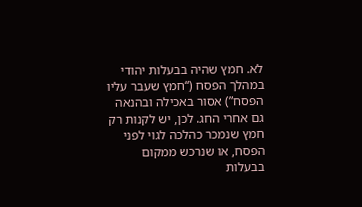לא. חמץ שהיה בבעלות יהודי במהלך הפסח (“חמץ שעבר עליו הפסח”) אסור באכילה ובהנאה גם אחרי החג. לכן, יש לקנות רק חמץ שנמכר כהלכה לגוי לפני הפסח, או שנרכש ממקום בבעלות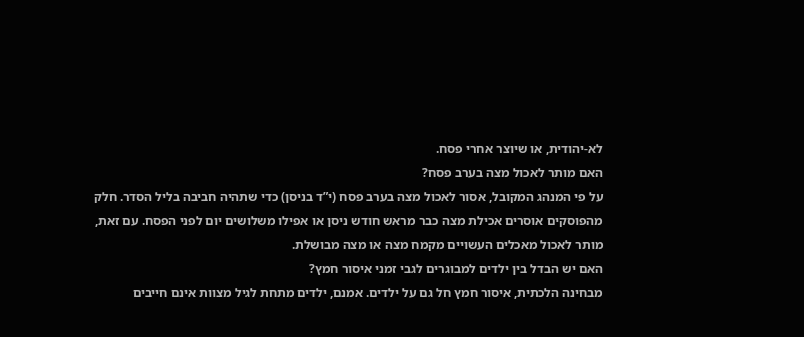לא-יהודית, או שיוצר אחרי פסח.
האם מותר לאכול מצה בערב פסח?
על פי המנהג המקובל, אסור לאכול מצה בערב פסח (י”ד בניסן) כדי שתהיה חביבה בליל הסדר. חלק מהפוסקים אוסרים אכילת מצה כבר מראש חודש ניסן או אפילו משלושים יום לפני הפסח. עם זאת, מותר לאכול מאכלים העשויים מקמח מצה או מצה מבושלת.
האם יש הבדל בין ילדים למבוגרים לגבי זמני איסור חמץ?
מבחינה הלכתית, איסור חמץ חל גם על ילדים. אמנם, ילדים מתחת לגיל מצוות אינם חייבים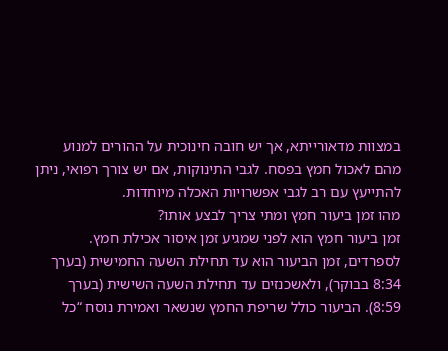במצוות מדאורייתא, אך יש חובה חינוכית על ההורים למנוע מהם לאכול חמץ בפסח. לגבי התינוקות, אם יש צורך רפואי, ניתן להתייעץ עם רב לגבי אפשרויות האכלה מיוחדות.
מהו זמן ביעור חמץ ומתי צריך לבצע אותו?
זמן ביעור חמץ הוא לפני שמגיע זמן איסור אכילת חמץ. לספרדים, זמן הביעור הוא עד תחילת השעה החמישית (בערך 8:34 בבוקר), ולאשכנזים עד תחילת השעה השישית (בערך 8:59). הביעור כולל שריפת החמץ שנשאר ואמירת נוסח “כל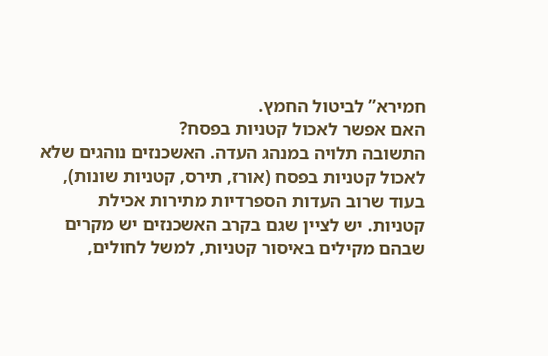חמירא” לביטול החמץ.
האם אפשר לאכול קטניות בפסח?
התשובה תלויה במנהג העדה. האשכנזים נוהגים שלא לאכול קטניות בפסח (אורז, תירס, קטניות שונות), בעוד שרוב העדות הספרדיות מתירות אכילת קטניות. יש לציין שגם בקרב האשכנזים יש מקרים שבהם מקילים באיסור קטניות, למשל לחולים,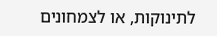לתינוקות, או לצמחונים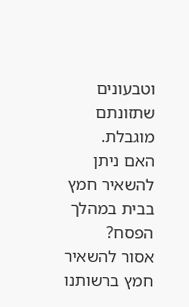וטבעונים שתזונתם מוגבלת.
האם ניתן להשאיר חמץ בבית במהלך הפסח?
אסור להשאיר חמץ ברשותנו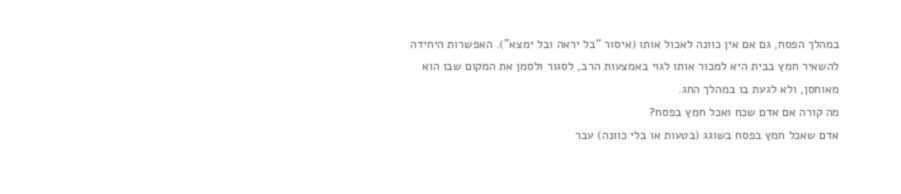במהלך הפסח, גם אם אין כוונה לאכול אותו (איסור “בל יראה ובל ימצא”). האפשרות היחידה להשאיר חמץ בבית היא למכור אותו לגוי באמצעות הרב, לסגור ולסמן את המקום שבו הוא מאוחסן, ולא לגעת בו במהלך החג.
מה קורה אם אדם שכח ואכל חמץ בפסח?
אדם שאכל חמץ בפסח בשוגג (בטעות או בלי כוונה) עבר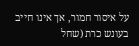על איסור חמור, אך אינו חייב בעונש כרת (שחל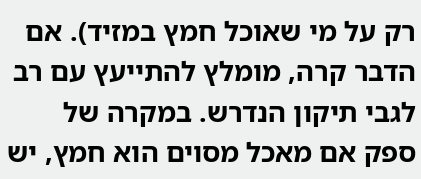רק על מי שאוכל חמץ במזיד). אם הדבר קרה, מומלץ להתייעץ עם רב לגבי תיקון הנדרש. במקרה של ספק אם מאכל מסוים הוא חמץ, יש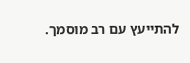להתייעץ עם רב מוסמך.